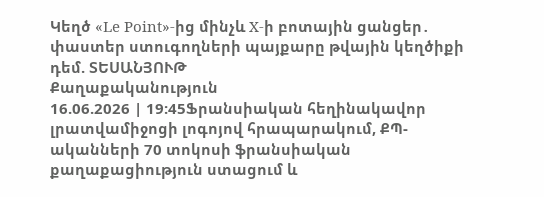Կեղծ «Le Point»-ից մինչև X-ի բոտային ցանցեր․ փաստեր ստուգողների պայքարը թվային կեղծիքի դեմ. ՏԵՍԱՆՅՈՒԹ
Քաղաքականություն
16.06.2026 | 19:45Ֆրանսիական հեղինակավոր լրատվամիջոցի լոգոյով հրապարակում, ՔՊ-ականների 70 տոկոսի ֆրանսիական քաղաքացիություն ստացում և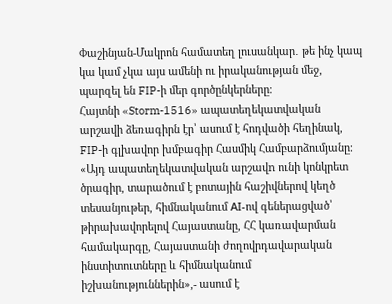Փաշինյան-Մակրոն համատեղ լուսանկար․ թե ինչ կապ կա կամ չկա այս ամենի ու իրականության մեջ, պարզել են FIP-ի մեր գործընկերները։
Հայտնի «Storm-1516» ապատեղեկատվական արշավի ձեռագիրն էր՝ ասում է հոդվածի հեղինակ, FIP-ի գլխավոր խմբագիր Հասմիկ Համբարձումյանը։
«Այդ ապատեղեկատվական արշավn ունի կոնկրետ ծրագիր, տարածում է բոտային հաշիվներով կեղծ տեսանյութեր, հիմնականում АI-ով գեներացված՝ թիրախավորելով Հայաստանը, ՀՀ կառավարման համակարգը, Հայաստանի ժողովրդավարական ինստիտուտները և հիմնականում իշխանություններին»,- ասում է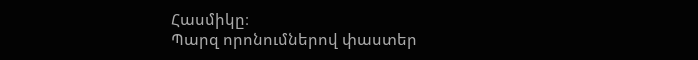Հասմիկը։
Պարզ որոնումներով փաստեր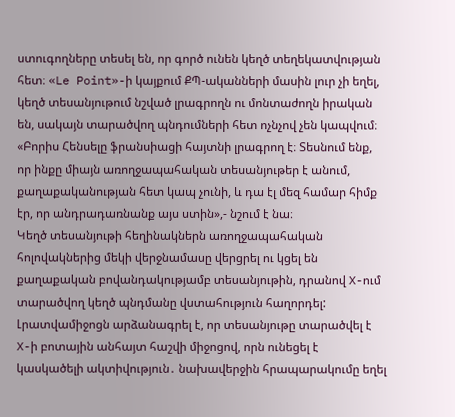ստուգողները տեսել են, որ գործ ունեն կեղծ տեղեկատվության հետ։ «Le Point»-ի կայքում ՔՊ-ականների մասին լուր չի եղել, կեղծ տեսանյութում նշված լրագրողն ու մոնտաժողն իրական են, սակայն տարածվող պնդումների հետ ոչնչով չեն կապվում։
«Բորիս Հենսելը ֆրանսիացի հայտնի լրագրող է։ Տեսնում ենք, որ ինքը միայն առողջապահական տեսանյութեր է անում, քաղաքականության հետ կապ չունի, և դա էլ մեզ համար հիմք էր, որ անդրադառնանք այս ստին»,- նշում է նա։
Կեղծ տեսանյութի հեղինակներն առողջապահական հոլովակներից մեկի վերջնամասը վերցրել ու կցել են քաղաքական բովանդակությամբ տեսանյութին, դրանով X-ում տարածվող կեղծ պնդմանը վստահություն հաղորդել: Լրատվամիջոցն արձանագրել է, որ տեսանյութը տարածվել է X-ի բոտային անհայտ հաշվի միջոցով, որն ունեցել է կասկածելի ակտիվություն․ նախավերջին հրապարակումը եղել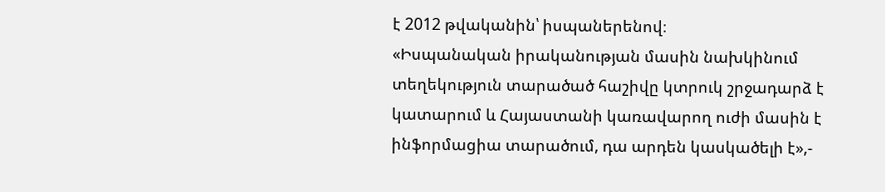է 2012 թվականին՝ իսպաներենով։
«Իսպանական իրականության մասին նախկինում տեղեկություն տարածած հաշիվը կտրուկ շրջադարձ է կատարում և Հայաստանի կառավարող ուժի մասին է ինֆորմացիա տարածում, դա արդեն կասկածելի է»,-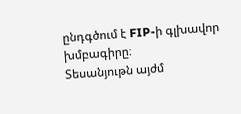ընդգծում է FIP-ի գլխավոր խմբագիրը։
Տեսանյութն այժմ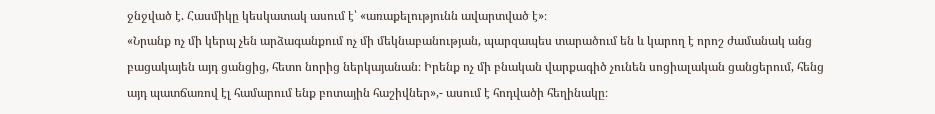ջնջված է. Հասմիկը կեսկատակ ասում է՝ «առաքելությունն ավարտված է»։
«Նրանք ոչ մի կերպ չեն արձագանքում ոչ մի մեկնաբանության, պարզապես տարածում են և կարող է որոշ ժամանակ անց բացակայեն այդ ցանցից, հետո նորից ներկայանան։ Իրենք ոչ մի բնական վարքագիծ չունեն սոցիալական ցանցերում, հենց այդ պատճառով էլ համարում ենք բոտային հաշիվներ»,- ասում է հոդվածի հեղինակը։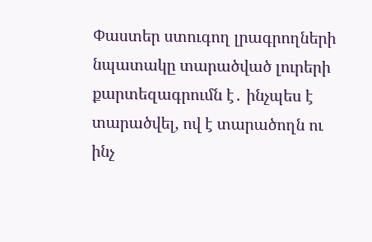Փաստեր ստուգող լրագրողների նպատակը տարածված լուրերի քարտեզագրումն է․ ինչպես է տարածվել, ով է տարածողն ու ինչ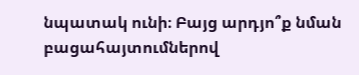նպատակ ունի։ Բայց արդյո՞ք նման բացահայտումներով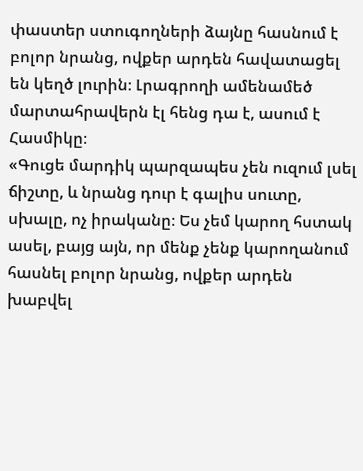փաստեր ստուգողների ձայնը հասնում է բոլոր նրանց, ովքեր արդեն հավատացել են կեղծ լուրին։ Լրագրողի ամենամեծ մարտահրավերն էլ հենց դա է, ասում է Հասմիկը։
«Գուցե մարդիկ պարզապես չեն ուզում լսել ճիշտը, և նրանց դուր է գալիս սուտը, սխալը, ոչ իրականը։ Ես չեմ կարող հստակ ասել, բայց այն, որ մենք չենք կարողանում հասնել բոլոր նրանց, ովքեր արդեն խաբվել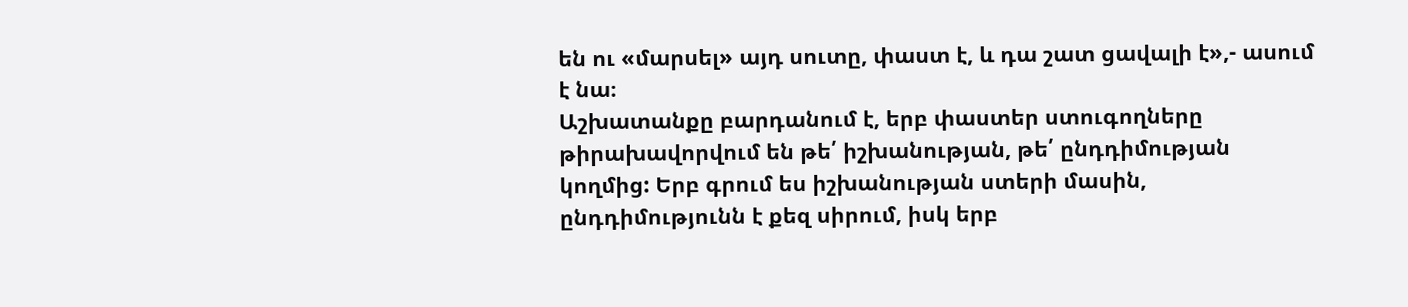են ու «մարսել» այդ սուտը, փաստ է, և դա շատ ցավալի է»,- ասում է նա։
Աշխատանքը բարդանում է, երբ փաստեր ստուգողները թիրախավորվում են թե՛ իշխանության, թե՛ ընդդիմության կողմից: Երբ գրում ես իշխանության ստերի մասին, ընդդիմությունն է քեզ սիրում, իսկ երբ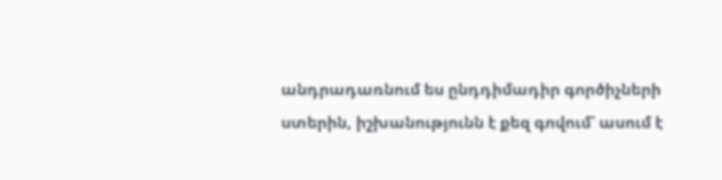անդրադառնում ես ընդդիմադիր գործիչների ստերին, իշխանությունն է քեզ գովում՝ ասում է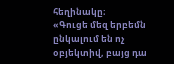հեղինակը։
«Գուցե մեզ երբեմն ընկալում են ոչ օբյեկտիվ, բայց դա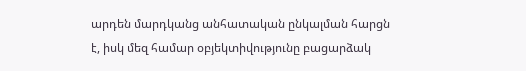արդեն մարդկանց անհատական ընկալման հարցն է, իսկ մեզ համար օբյեկտիվությունը բացարձակ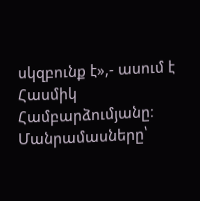սկզբունք է»,- ասում է Հասմիկ Համբարձումյանը։
Մանրամասները՝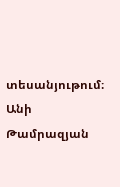տեսանյութում։
Անի Թամրազյան